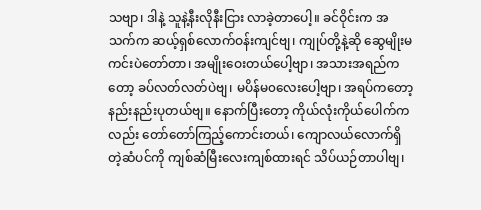သဗျာ၊ ဒါနဲ့ သူနဲ့နီးလိုနီးငြား လာခဲ့တာပေါ့။ ခင်ဝိုင်းက အသက်က ဆယ့်ရှစ်လောက်ဝန်းကျင်ဗျ၊ ကျုပ်တို့နဲ့ဆို ဆွေမျိုးမကင်းပဲတော်တာ၊ အမျိုးဝေးတယ်ပေါ့ဗျာ၊ အသားအရည်ကတော့ ခပ်လတ်လတ်ပဲဗျ၊ မပိန်မ၀လေးပေါ့ဗျာ၊ အရပ်ကတော့ နည်းနည်းပုတယ်ဗျ။ နောက်ပြီးတော့ ကိုယ်လုံးကိုယ်ပေါက်ကလည်း တော်တော်ကြည့်ကောင်းတယ်၊ ကျောလယ်လောက်ရှိတဲ့ဆံပင်ကို ကျစ်ဆံမြီးလေးကျစ်ထားရင် သိပ်ယဉ်တာပါဗျ၊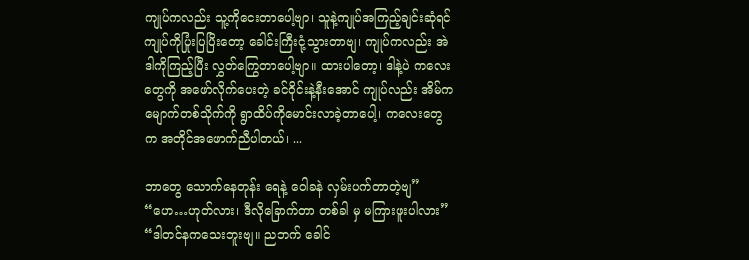ကျုပ်ကလည်း သူ့ကိုငေးတာပေါ့ဗျာ၊ သူနဲ့ကျုပ်အကြည့်ချင်းဆုံရင် ကျုပ်ကိုပြုံးပြပြိးတော့ ခေါင်းကြီးငုံ့သွားတာဗျ၊ ကျုပ်ကလည်း အဲဒါကိုကြည့်ပြီး လွှတ်ကြွေတာပေါ့ဗျာ။ ထားပါတော့၊ ဒါနဲ့ပဲ ကလေးတွေကို အဖော်လိုက်ပေးတဲ့ ခင်ဝိုင်းနဲ့နီးအောင် ကျုပ်လည်း အိမ်က မျောက်တစ်သိုက်ကို ရွာထိပ်ကိုမောင်းလာခဲ့တာပေါ့၊ ကလေးတွေက အတိုင်အဖောက်ညီပါတယ်၊ ...

ဘာတွေ သောက်နေတုန်း ရေနဲ့ ဝေါခနဲ လှမ်းပက်တာတဲ့ဗျ” “ဟေ…ဟုတ်လား၊ ဒီလိုခြောက်တာ တစ်ခါ မှ မကြားဖူးပါလား” “ဒါတင်နကသေးဘူးဗျ။ ညဘက် ခေါင်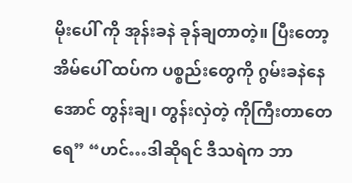မိုးပေါ် ကို အုန်းခနဲ ခုန်ချတာတဲ့။ ပြီးတော့ အိမ်ပေါ် ထပ်က ပစ္စည်းတွေကို ဂွမ်းခနဲနေအောင် တွန်းချ၊ တွန်းလှဲတဲ့ ကိုကြီးတာတေရေ” “ဟင်…ဒါဆိုရင် ဒီသရဲက ဘာ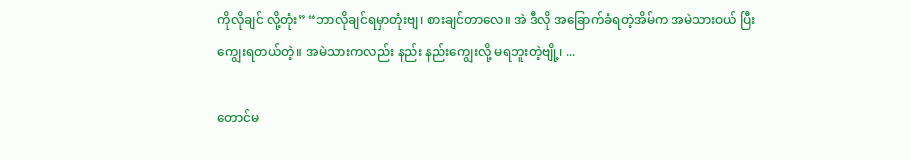ကိုလိုချင် လို့တုံး” “ဘာလိုချင်ရမှာတုံးဗျ၊ စားချင်တာလေ။ အဲ ဒီလို အခြောက်ခံရတဲ့အိမ်က အမဲသားဝယ် ပြီး ကျွေးရတယ်တဲ့။ အမဲသားကလည်း နည်း နည်းကျွေးလို့ မရဘူးတဲ့ဗျို့၊ ...

တောင်မ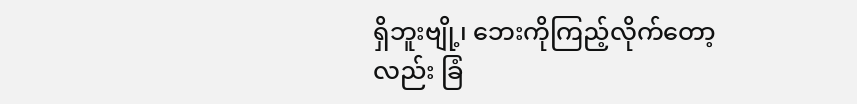ရှိဘူးဗျို့၊ ဘေးကိုကြည့်လိုက်တော့လည်း ခြံ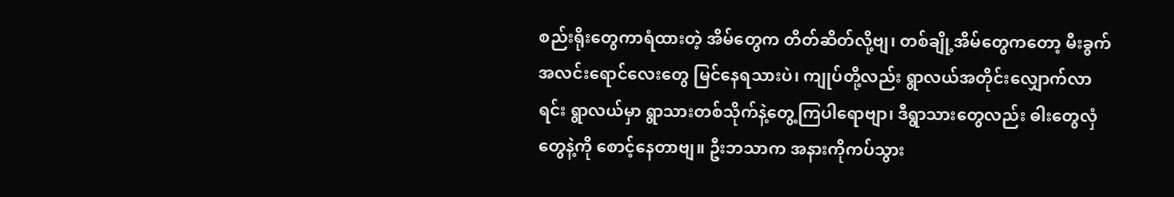စည်းရိုးတွေကာရံထားတဲ့ အိမ်တွေက တိတ်ဆိတ်လို့ဗျ၊ တစ်ချို့အိမ်တွေကတော့ မီးခွက်အလင်းရောင်လေးတွေ မြင်နေရသားပဲ၊ ကျုပ်တို့လည်း ရွာလယ်အတိုင်းလျှောက်လာရင်း ရွာလယ်မှာ ရွာသားတစ်သိုက်နဲ့တွေ့ကြပါရောဗျာ၊ ဒီရွာသားတွေလည်း ဓါးတွေလှံတွေနဲ့ကို စောင့်နေတာဗျ။ ဦးဘသာက အနားကိုကပ်သွား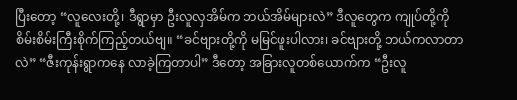ပြီးတော့ “လူလေးတို့၊ ဒီရွာမှာ ဦးလူလှအိမ်က ဘယ်အိမ်များလဲ” ဒီလူတွေက ကျုပ်တို့ကိုစိမ်းစိမ်းကြီးစိုက်ကြည့်တယ်ဗျ။ “ခင်ဗျားတို့ကို မမြင်ဖူးပါလား၊ ခင်ဗျားတို့ ဘယ်ကလာတာလဲ” “ဇီးကုန်းရွာကနေ လာခဲ့ကြတာပါ” ဒီတော့ အခြားလူတစ်ယောက်က “ဦးလူ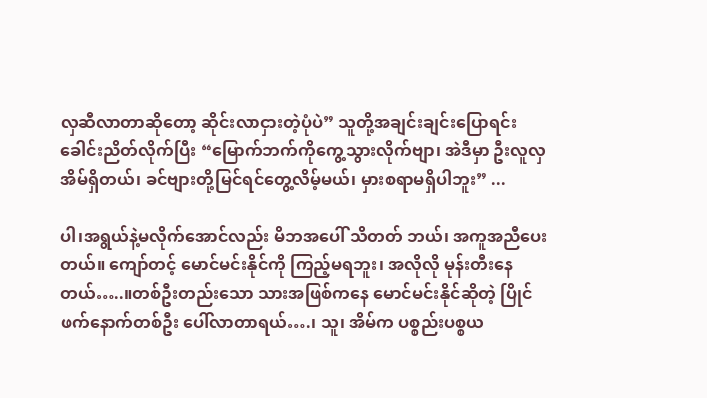လှဆီလာတာဆိုတော့ ဆိုင်းလာငှားတဲ့ပုံပဲ” သူတို့အချင်းချင်းပြောရင်း ခေါင်းညိတ်လိုက်ပြီး “မြောက်ဘက်ကိုကွေ့သွားလိုက်ဗျာ၊ အဲဒီမှာ ဦးလူလှအိမ်ရှိတယ်၊ ခင်ဗျားတို့မြင်ရင်တွေ့လိမ့်မယ်၊ မှားစရာမရှိပါဘူး” ...

ပါ၊အရွယ်နဲ့မလိုက်အောင်လည်း မိဘအပေါ် သိတတ် ဘယ်၊ အကူအညီပေးတယ်။ ကျော်တင့် မောင်မင်းနိုင်ကို ကြည့်မရဘူး၊ အလိုလို မုန်းတီးနေတယ်…..။တစ်ဦးတည်းသော သားအဖြစ်ကနေ မောင်မင်းနိုင်ဆိုတဲ့ ပြိုင်ဖက်နောက်တစ်ဦး ပေါ်လာတာရယ်….၊ သူ၊ အိမ်က ပစ္စည်းပစ္စယ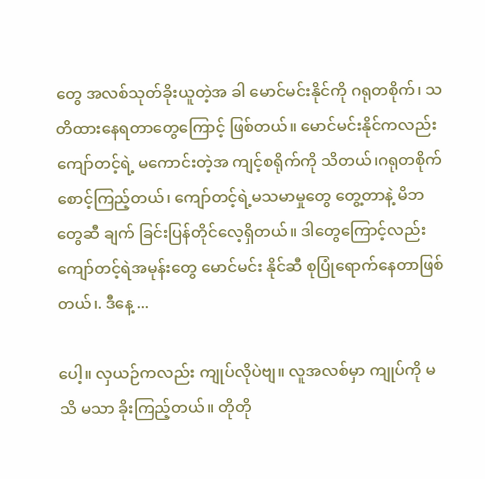တွေ အလစ်သုတ်ခိုးယူတဲ့အ ခါ မောင်မင်းနိုင်ကို ဂရုတစိုက်၊ သတိထားနေရတာတွေကြောင့် ဖြစ်တယ်။ မောင်မင်းနိုင်ကလည်း ကျော်တင့်ရဲ့ မကောင်းတဲ့အ ကျင့်စရိုက်ကို သိတယ်၊ဂရုတစိုက် စောင့်ကြည့်တယ်၊ ကျော်တင့်ရဲ့မသမာမှုတွေ တွေ့တာနဲ့ မိဘတွေဆီ ချက် ခြင်းပြန်တိုင်လေ့ရှိတယ်။ ဒါတွေကြောင့်လည်း ကျော်တင့်ရဲအမုန်းတွေ မောင်မင်း နိုင်ဆီ စုပြုံရောက်နေတာဖြစ်တယ်၊. ဒီနေ့ ...

ပေါ့။ လှယဉ်ကလည်း ကျုပ်လိုပဲဗျ။ လူအလစ်မှာ ကျုပ်ကို မသိ မသာ ခိုးကြည့်တယ်။ တိုတို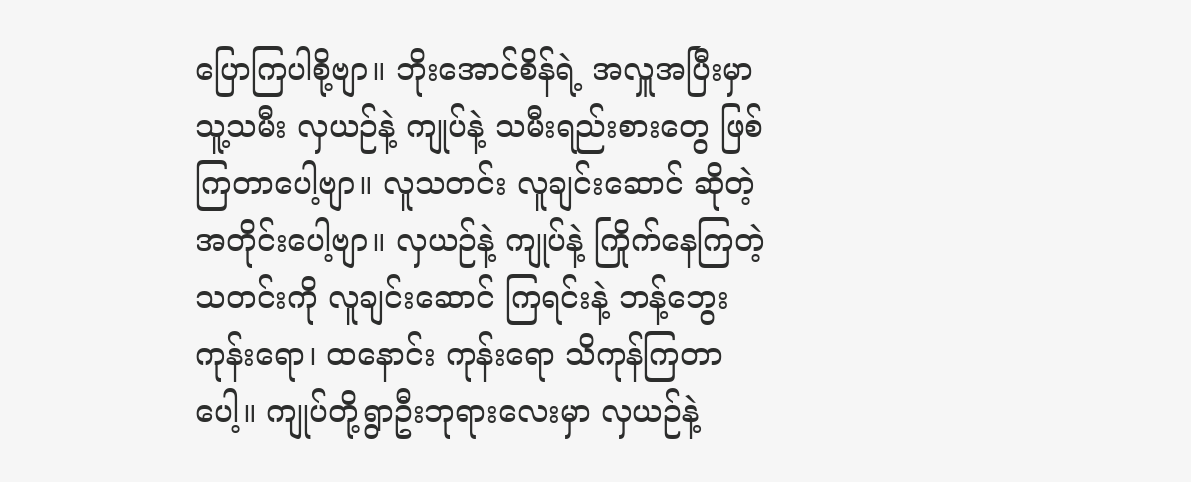ပြောကြပါစို့ဗျာ။ ဘိုးအောင်စိန်ရဲ့ အလှူအပြီးမှာ သူ့သမီး လှယဉ်နဲ့ ကျုပ်နဲ့ သမီးရည်းစားတွေ ဖြစ် ကြတာပေါ့ဗျာ။ လူသတင်း လူချင်းဆောင် ဆိုတဲ့အတိုင်းပေါ့ဗျာ။ လှယဉ်နဲ့ ကျုပ်နဲ့ ကြိုက်နေကြတဲ့သတင်းကို လူချင်းဆောင် ကြရင်းနဲ့ ဘန့်ဘွေးကုန်းရော၊ ထနောင်း ကုန်းရော သိကုန်ကြတာပေါ့။ ကျုပ်တို့ရွာဦးဘုရားလေးမှာ လှယဉ်နဲ့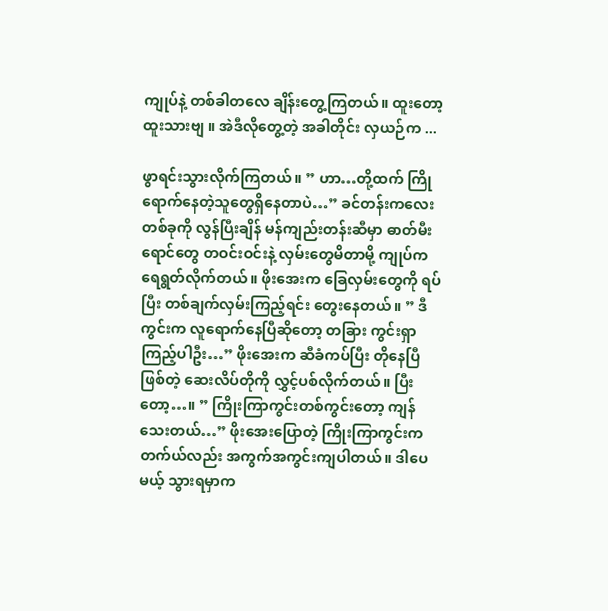ကျုပ်နဲ့ တစ်ခါတလေ ချိန်းတွေ့ကြတယ်။ ထူးတော့ ထူးသားဗျ ။ အဲဒီလိုတွေ့တဲ့ အခါတိုင်း လှယဉ်က ...

ဖွာရင်းသွားလိုက်ကြတယ်။ ” ဟာ…တို့ထက် ကြိုရောက်နေတဲ့သူတွေရှိနေတာပဲ…” ခင်တန်းကလေးတစ်ခုကို လွန်ပြီးချိန် မန်ကျည်းတန်းဆီမှာ ဓာတ်မီးရောင်တွေ တဝင်းဝင်းနဲ့ လှမ်းတွေမိတာမို့ ကျုပ်ကရေရွတ်လိုက်တယ်။ ဖိုးအေးက ခြေလှမ်းတွေကို ရပ်ပြီး တစ်ချက်လှမ်းကြည့်ရင်း တွေးနေတယ်။ ” ဒီကွင်းက လူရောက်နေပြီဆိုတော့ တခြား ကွင်းရှာကြည့်ပါဦး…” ဖိုးအေးက ဆီခံကပ်ပြီး တိုနေပြီဖြစ်တဲ့ ဆေးလိပ်တိုကို လွှင့်ပစ်လိုက်တယ်။ ပြီးတော့…။ ” ကြိုးကြာကွင်းတစ်ကွင်းတော့ ကျန်သေးတယ်…” ဖိုးအေးပြောတဲ့ ကြိုးကြာကွင်းက တက်ယ်လည်း အကွက်အကွင်းကျပါတယ်။ ဒါပေမယ့် သွားရမှာက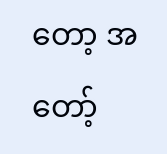တော့ အတော့်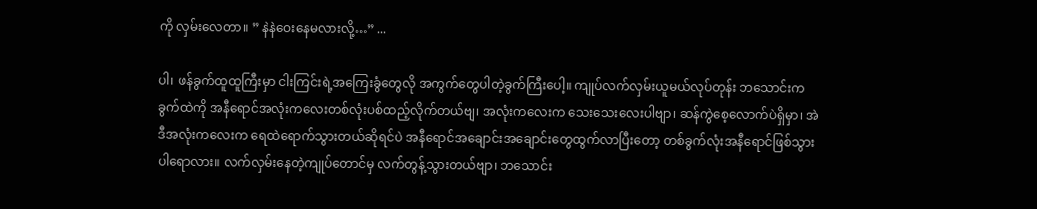ကို လှမ်းလေတာ။ ” နဲနဲဝေးနေမလားလို့…” ...

ပါ၊ ဖန်ခွက်ထူထူကြီးမှာ ငါးကြင်းရဲ့အကြေးခွံတွေလို အကွက်တွေပါတဲ့ခွက်ကြီးပေါ့။ ကျုပ်လက်လှမ်းယူမယ်လုပ်တုန်း ဘသောင်းက ခွက်ထဲကို အနီရောင်အလုံးကလေးတစ်လုံးပစ်ထည့်လိုက်တယ်ဗျ၊ အလုံးကလေးက သေးသေးလေးပါဗျာ၊ ဆန်ကွဲစေ့လောက်ပဲရှိမှာ၊ အဲဒီအလုံးကလေးက ရေထဲရောက်သွားတယ်ဆိုရင်ပဲ အနီရောင်အချောင်းအချောင်းတွေထွက်လာပြီးတော့ တစ်ခွက်လုံးအနီရောင်ဖြစ်သွားပါရောလား။ လက်လှမ်းနေတဲ့ကျုပ်တောင်မှ လက်တွန့်သွားတယ်ဗျာ၊ ဘသောင်း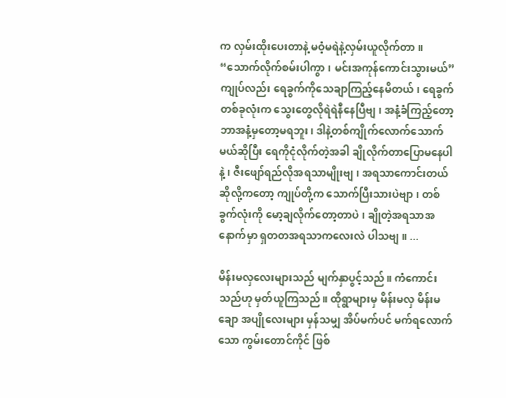က လှမ်းထိုးပေးတာနဲ့ မဝံ့မရဲနဲ့လှမ်းယူလိုက်တာ။ “သောက်လိုက်စမ်းပါကွာ၊ မင်းအကုန်ကောင်းသွားမယ်” ကျုပ်လည်း ရေခွက်ကိုသေချာကြည့်နေမိတယ်၊ ရေခွက်တစ်ခုလုံးက သွေးတွေလိုရဲရဲနီနေပြီဗျ၊ အနံ့ခံကြည့်တော့ ဘာအနံ့မှတော့မရဘူး၊ ဒါနဲ့တစ်ကျိုက်လောက်သောက်မယ်ဆိုပြီး ရေကိုငုံလိုက်တဲ့အခါ ချိုလိုက်တာပြောမနေပါနဲ့၊ ဇီးဖျော်ရည်လိုအရသာမျိုးဗျ၊ အရသာကောင်းတယ်ဆိုလို့ကတော့ ကျုပ်တို့က သောက်ပြီးသားပဲဗျာ၊ တစ်ခွက်လုံးကို မော့ချလိုက်တော့တာပဲ၊ ချိုတဲ့အရသာအနောက်မှာ ရှတတအရသာကလေးလဲ ပါသဗျ။ ...

မိန်းမလှလေးများသည် မျက်နှာပွင့်သည်။ ကံကောင်းသည်ဟု မှတ်ယူကြသည်။ ထိုရွာများမှ မိန်းမလှ မိန်းမချော အပျိုလေးများ မှန်သမျှ အိပ်မက်ပင် မက်ရလောက်သော ကွမ်းတောင်ကိုင် ဖြစ်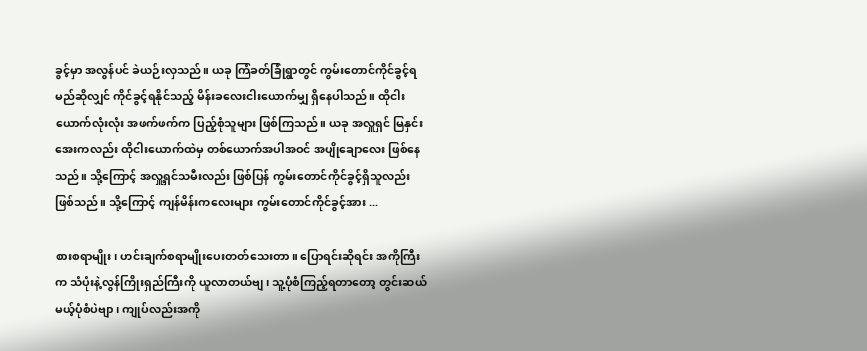ခွင့်မှာ အလွန်ပင် ခဲယဉ်းလှသည်။ ယခု ကြံခတ်ခြုံရွာတွင် ကွမ်းတောင်ကိုင်ခွင့်ရမည်ဆိုလျှင် ကိုင်ခွင့်ရနိုင်သည့် မိန်းခလေးငါးယောက်မျှ ရှိနေပါသည်။ ထိုငါးယောက်လုံးလုံး အဖက်ဖက်က ပြည့်စုံသူများ ဖြစ်ကြသည်။ ယခု အလှူရှင် မြနှင်းအေးကလည်း ထိုငါးယောက်ထဲမှ တစ်ယောက်အပါအဝင် အပျိုချောလေး ဖြစ်နေသည်။ သို့ကြောင့် အလှူ့ရှင်သမီးလည်း ဖြစ်ပြန် ကွမ်းတောင်ကိုင်ခွင့်ရှိသူလည်း ဖြစ်သည်။ သို့ကြောင့် ကျန်မိန်းကလေးများ ကွမ်းတောင်ကိုင်ခွင့်အား ...

စားစရာမျိုး၊ ဟင်းချက်စရာမျိုးပေးတတ်သေးတာ။ ပြောရင်းဆိုရင်း အကိုကြီးက သံပုံးနဲ့လွန်ကြိုးရှည်ကြီးကို ယူလာတယ်ဗျ၊ သူ့ပုံစံကြည့်ရတာတော့ တွင်းဆယ်မယ့်ပုံစံပဲဗျာ၊ ကျုပ်လည်းအကို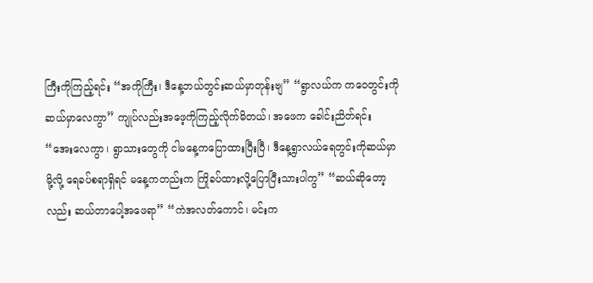ကြီးကိုကြည့်ရင်း “အကိုကြီး၊ ဒီနေ့ဘယ်တွင်းဆယ်မှာတုန်းဗျ” “ရွာလယ်က ကဝေတွင်းကိုဆယ်မှာလေကွာ” ကျုပ်လည်းအဖေ့ကိုကြည့်လိုက်မိတယ်၊ အဖေက ခေါင်းညိတ်ရင်း “အေးလေကွာ၊ ရွာသားတွေကို ငါမနေ့ကပြောထားပြီးပြီ၊ ဒီနေ့ရွာလယ်ရေတွင်းကိုဆယ်မှာမို့လို့ ရေခပ်စရာရှိရင် မနေ့ကတည်းက ကြိုခပ်ထားလို့ပြောပြီးသားပါကွ” “ဆယ်ဆိုတော့လည်း ဆယ်တာပေါ့အဖေရာ” “ကဲအလတ်ကောင်၊ မင်းက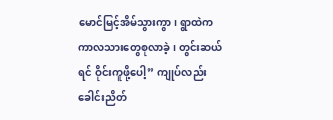မောင်မြင့်အိမ်သွားကွာ၊ ရွာထဲက ကာလသားတွေစုလာခဲ့၊ တွင်းဆယ်ရင် ဝိုင်းကူဖို့ပေါ့” ကျုပ်လည်းခေါင်းညိတ်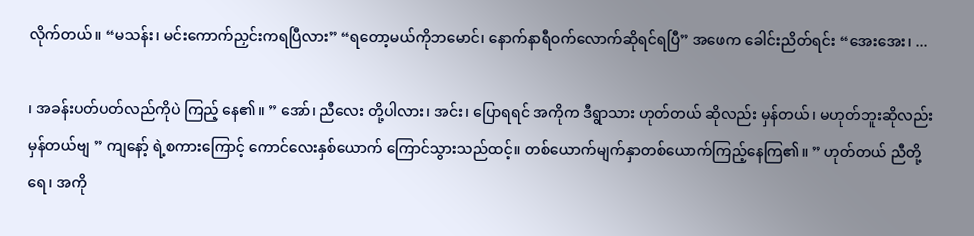လိုက်တယ်။ “မသန်း၊ မင်းကောက်ညှင်းကရပြီလား” “ရတော့မယ်ကိုဘမောင်၊ နောက်နာရီဝက်လောက်ဆိုရင်ရပြီ” အဖေက ခေါင်းညိတ်ရင်း “အေးအေး၊ ...

၊ အခန်းပတ်ပတ်လည်ကိုပဲ ကြည့် နေ၏။ ” အော်၊ ညီလေး တို့ပါလား၊ အင်း၊ ပြောရရင် အကိုက ဒီရွာသား ဟုတ်တယ် ဆိုလည်း မှန်တယ်၊ မဟုတ်ဘူးဆိုလည်းမှန်တယ်ဗျ ” ကျနော့် ရဲ့စကားကြောင့် ကောင်လေးနှစ်ယောက် ကြောင်သွားသည်ထင့်။ တစ်ယောက်မျက်နှာတစ်ယောက်ကြည့်နေကြ၏။ ” ဟုတ်တယ် ညီတို့ရေ၊ အကို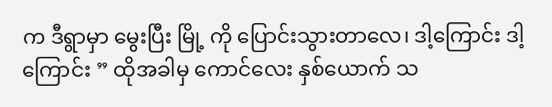က ဒီရွာမှာ မွေးပြီး မြို့ ကို ပြောင်းသွားတာလေ၊ ဒါ့ကြောင်း ဒါ့ကြောင်း ” ထိုအခါမှ ကောင်လေး နှစ်ယောက် သ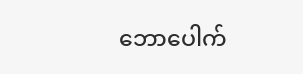ဘောပေါက်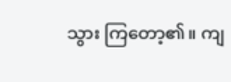သွား ကြတော့၏။ ကျ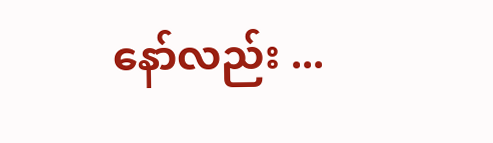နော်လည်း ...